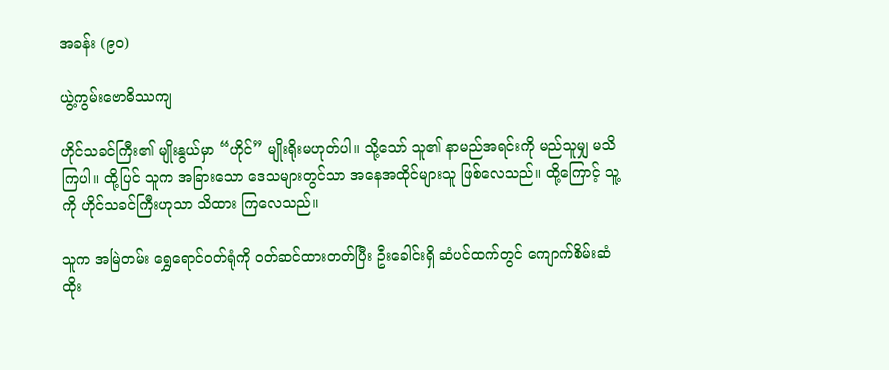အခန်း (၉၀)

ယွဲ့ကွမ်းဗောဓိဿကျ

ဟိုင်သခင်ကြီး၏ မျိုးနွယ်မှာ “ဟိုင်” မျိုးရိုးမဟုတ်ပါ။ သို့သော် သူ၏ နာမည်အရင်းကို မည်သူမျှ မသိကြပါ။ ထို့ပြင် သူက အခြားသော ဒေသများတွင်သာ အနေအထိုင်များသူ ဖြစ်လေသည်။ ထို့ကြောင့် သူ့ကို ဟိုင်သခင်ကြီးဟုသာ သိထား ကြလေသည်။

သူက အမြဲတမ်း ရွှေရောင်ဝတ်ရုံကို ဝတ်ဆင်ထားတတ်ပြီး ဦးခေါင်းရှိ ဆံပင်ထက်တွင် ကျောက်စိမ်းဆံထိုး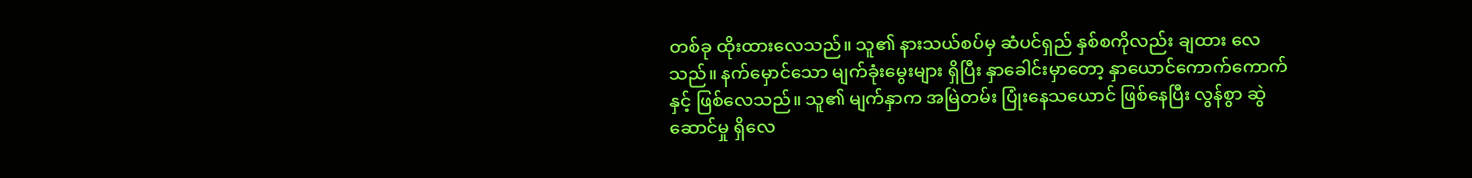တစ်ခု ထိုးထားလေသည်။ သူ၏ နားသယ်စပ်မှ ဆံပင်ရှည် နှစ်စကိုလည်း ချထား လေသည်။ နက်မှောင်သော မျက်ခုံးမွေးများ ရှိပြီး နှာခေါင်းမှာတော့ နှာယောင်ကောက်ကောက်နှင့် ဖြစ်လေသည်။ သူ၏ မျက်နှာက အမြဲတမ်း ပြုံးနေသယောင် ဖြစ်နေပြီး လွန်စွာ ဆွဲဆောင်မှု ရှိလေ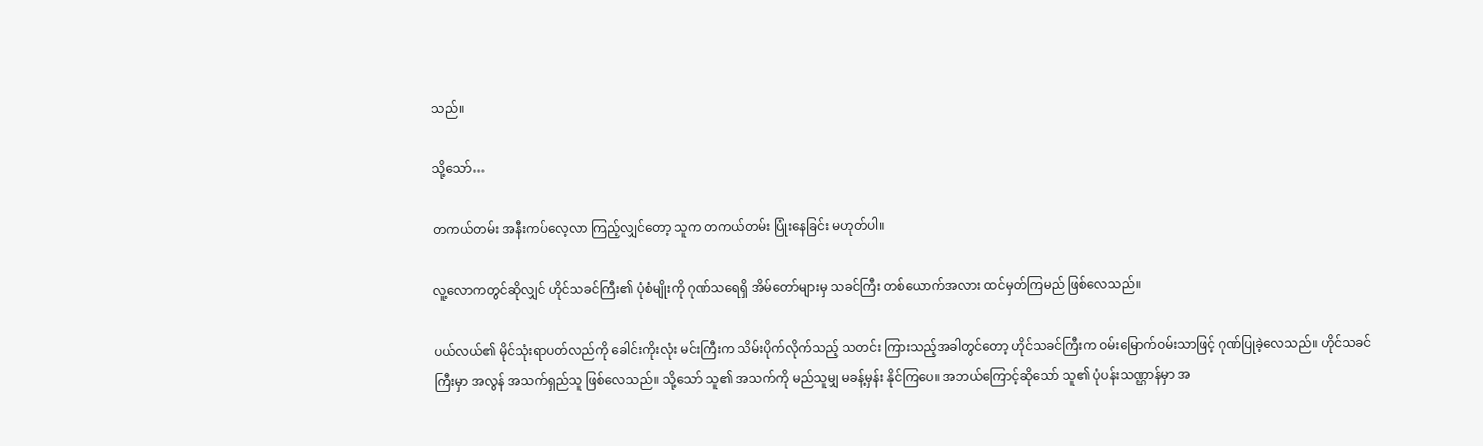သည်။

သို့သော်…

တကယ်တမ်း အနီးကပ်လေ့လာ ကြည့်လျှင်တော့ သူက တကယ်တမ်း ပြုံးနေခြင်း မဟုတ်ပါ။

လူ့လောကတွင်ဆိုလျှင် ဟိုင်သခင်ကြီး၏ ပုံစံမျိုးကို ဂုဏ်သရေရှိ အိမ်တော်များမှ သခင်ကြီး တစ်ယောက်အလား ထင်မှတ်ကြမည် ဖြစ်လေသည်။

ပယ်လယ်၏ မိုင်သုံးရာပတ်လည်ကို ခေါင်းကိုးလုံး မင်းကြီးက သိမ်းပိုက်လိုက်သည့် သတင်း ကြားသည့်အခါတွင်တော့ ဟိုင်သခင်ကြီးက ဝမ်းမြောက်ဝမ်းသာဖြင့် ဂုဏ်ပြုခဲ့လေသည်။ ဟိုင်သခင်ကြီးမှာ အလွန် အသက်ရှည်သူ ဖြစ်လေသည်။ သို့သော် သူ၏ အသက်ကို မည်သူမျှ မခန့်မှန်း နိုင်ကြပေ။ အဘယ်ကြောင့်ဆိုသော် သူ၏ ပုံပန်းသဏ္ဌာန်မှာ အ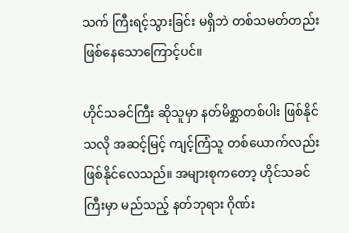သက် ကြီးရင့်သွားခြင်း မရှိဘဲ တစ်သမတ်တည်း ဖြစ်နေသောကြောင့်ပင်။

ဟိုင်သခင်ကြီး ဆိုသူမှာ နတ်မိစ္ဆာတစ်ပါး ဖြစ်နိုင်သလို အဆင့်မြင့် ကျင့်ကြံသူ တစ်ယောက်လည်း ဖြစ်နိုင်လေသည်။ အများစုကတော့ ဟိုင်သခင်ကြီးမှာ မည်သည့် နတ်ဘုရား ဂိုဏ်း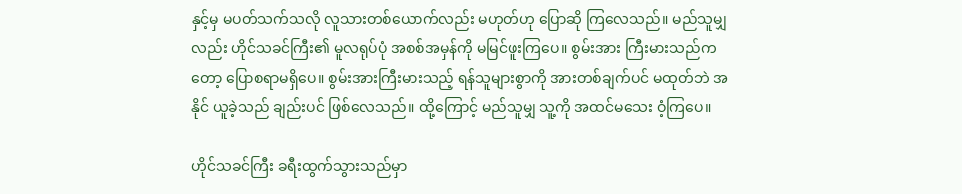နှင့်မှ မပတ်သက်သလို လူသားတစ်ယောက်လည်း မဟုတ်ဟု ပြောဆို ကြလေသည်။ မည်သူမျှလည်း ဟိုင်သခင်ကြီး၏ မူလရုပ်ပုံ အစစ်အမှန်ကို မမြင်ဖူးကြပေ။ စွမ်းအား ကြီးမားသည်ကတော့ ပြောစရာမရှိပေ။ စွမ်းအားကြီးမားသည့် ရန်သူများစွာကို အားတစ်ချက်ပင် မထုတ်ဘဲ အနိုင် ယူခဲ့သည် ချည်းပင် ဖြစ်လေသည်။ ထို့ကြောင့် မည်သူမျှ သူ့ကို အထင်မသေး ဝံ့ကြပေ။

ဟိုင်သခင်ကြီး ခရီးထွက်သွားသည်မှာ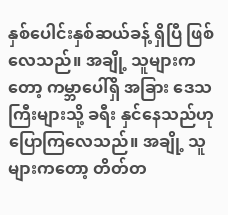နှစ်ပေါင်းနှစ်ဆယ်ခန့် ရှိပြီ ဖြစ်လေသည်။ အချို့ သူများကတော့ ကမ္ဘာပေါ်ရှိ အခြား ဒေသကြီးများသို့ ခရီး နှင်နေသည်ဟု ပြောကြလေသည်။ အချို့ သူများကတော့ တိတ်တ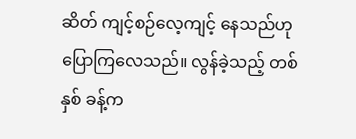ဆိတ် ကျင့်စဉ်လေ့ကျင့် နေသည်ဟု ပြောကြလေသည်။ လွန်ခဲ့သည့် တစ်နှစ် ခန့်က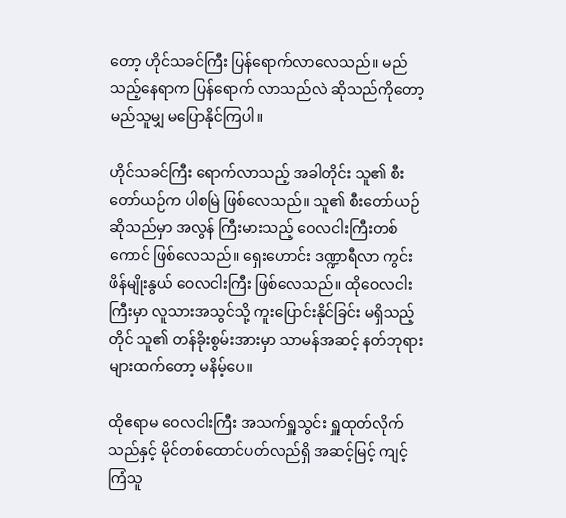တော့ ဟိုင်သခင်ကြီး ပြန်ရောက်လာလေသည်။ မည်သည့်နေရာက ပြန်ရောက် လာသည်လဲ ဆိုသည်ကိုတော့ မည်သူမျှ မပြောနိုင်ကြပါ။

ဟိုင်သခင်ကြီး ရောက်လာသည့် အခါတိုင်း သူ၏ စီးတော်ယဉ်က ပါစမြဲ ဖြစ်လေသည်။ သူ၏ စီးတော်ယဉ်ဆိုသည်မှာ အလွန် ကြီးမားသည့် ဝေလငါးကြီးတစ်ကောင် ဖြစ်လေသည်။ ရှေးဟောင်း ဒဏ္ဍာရီလာ ကွင်းဖိန်မျိုးနွယ် ဝေလငါးကြီး ဖြစ်လေသည်။ ထိုဝေလငါးကြီးမှာ လူသားအသွင်သို့ ကူးပြောင်းနိုင်ခြင်း မရှိသည့်တိုင် သူ၏ တန်ခိုးစွမ်းအားမှာ သာမန်အဆင့် နတ်ဘုရားများထက်တော့ မနိမ့်ပေ။

ထိုဧရာမ ဝေလငါးကြီး အသက်ရှူသွင်း ရှူထုတ်လိုက်သည်နှင့် မိုင်တစ်ထောင်ပတ်လည်ရှိ အဆင့်မြင့် ကျင့်ကြံသူ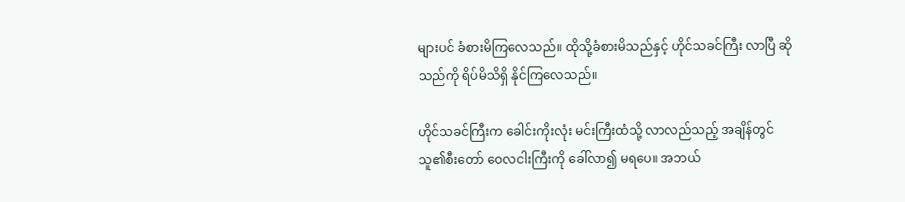များပင် ခံစားမိကြလေသည်။ ထိုသို့ခံစားမိသည်နှင့် ဟိုင်သခင်ကြီး လာပြီ ဆိုသည်ကို ရိပ်မိသိရှိ နိုင်ကြလေသည်။

ဟိုင်သခင်ကြီးက ခေါင်းကိုးလုံး မင်းကြီးထံသို့ လာလည်သည့် အချိန်တွင် သူ၏စီးတော် ဝေလငါးကြီးကို ခေါ်လာ၍ မရပေ။ အဘယ်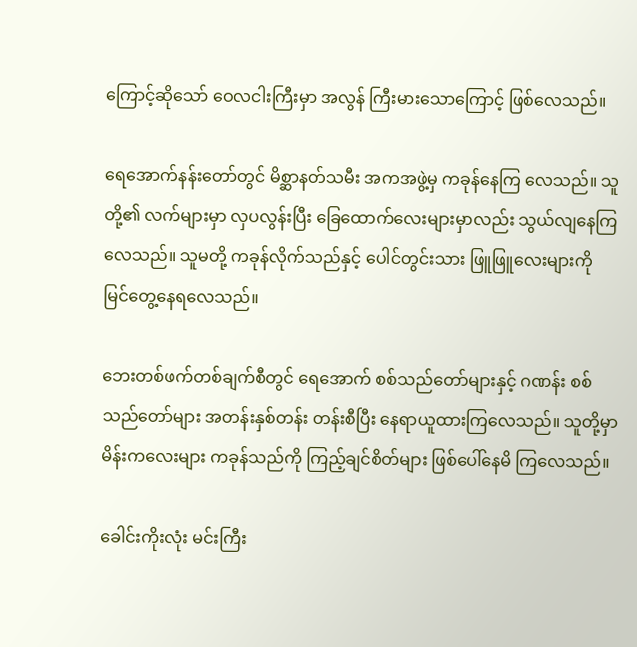ကြောင့်ဆိုသော် ဝေလငါးကြီးမှာ အလွန် ကြီးမားသောကြောင့် ဖြစ်လေသည်။

ရေအောက်နန်းတော်တွင် မိစ္ဆာနတ်သမီး အကအဖွဲ့မှ ကခုန်နေကြ လေသည်။ သူတို့၏ လက်များမှာ လှပလွန်းပြီး ခြေထောက်လေးများမှာလည်း သွယ်လျနေကြ လေသည်။ သူမတို့ ကခုန်လိုက်သည်နှင့် ပေါင်တွင်းသား ဖြူဖြူလေးများကို မြင်တွေ့နေရလေသည်။

ဘေးတစ်ဖက်တစ်ချက်စီတွင် ရေအောက် စစ်သည်တော်များနှင့် ဂဏန်း စစ်သည်တော်များ အတန်းနှစ်တန်း တန်းစီပြီး နေရာယူထားကြလေသည်။ သူတို့မှာ မိန်းကလေးများ ကခုန်သည်ကို ကြည့်ချင်စိတ်များ ဖြစ်ပေါ်နေမိ ကြလေသည်။

ခေါင်းကိုးလုံး မင်းကြီး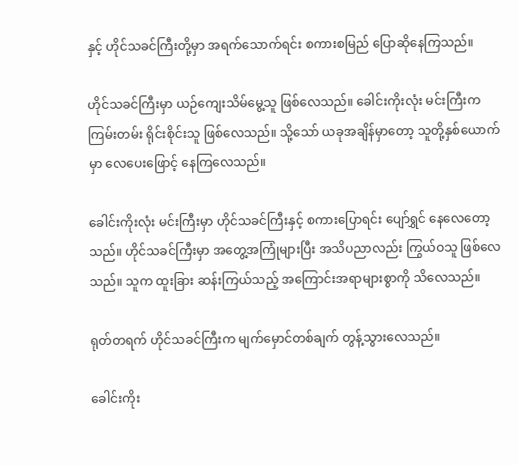နှင့် ဟိုင်သခင်ကြီးတို့မှာ အရက်သောက်ရင်း စကားစမြည် ပြောဆိုနေကြသည်။

ဟိုင်သခင်ကြီးမှာ ယဉ်ကျေးသိမ်မွေ့သူ ဖြစ်လေသည်။ ခေါင်းကိုးလုံး မင်းကြီးက ကြမ်းတမ်း ရိုင်းစိုင်းသူ ဖြစ်လေသည်။ သို့သော် ယခုအချိန်မှာတော့ သူတို့နှစ်ယောက်မှာ လေပေးဖြောင့် နေကြလေသည်။

ခေါင်းကိုးလုံး မင်းကြီးမှာ ဟိုင်သခင်ကြီးနှင့် စကားပြောရင်း ပျော်ရွှင် နေလေတော့သည်။ ဟိုင်သခင်ကြီးမှာ အတွေ့အကြုံများပြီး အသိပညာလည်း ကြွယ်ဝသူ ဖြစ်လေသည်။ သူက ထူးခြား ဆန်းကြယ်သည့် အကြောင်းအရာများစွာကို သိလေသည်။

ရုတ်တရက် ဟိုင်သခင်ကြီးက မျက်မှောင်တစ်ချက် တွန့်သွားလေသည်။

ခေါင်းကိုး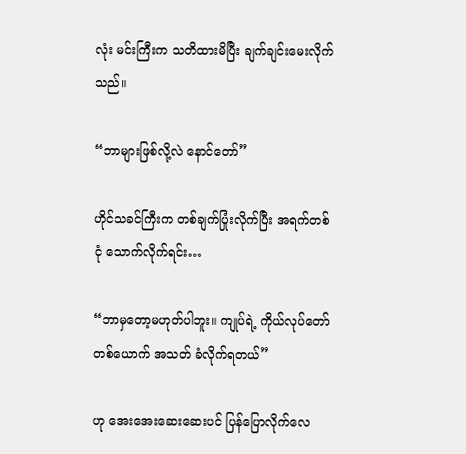လုံး မင်းကြီးက သတိထားမိပြီး ချက်ချင်းမေးလိုက်သည်။

“ဘာများဖြစ်လို့လဲ နောင်တော်”

ဟိုင်သခင်ကြီးက တစ်ချက်ပြုံးလိုက်ပြီး အရက်တစ်ငုံ သောက်လိုက်ရင်း…

“ဘာမှတော့မဟုတ်ပါဘူး။ ကျုပ်ရဲ့ ကိုယ်လုပ်တော်တစ်ယောက် အသတ် ခံလိုက်ရတယ်”

ဟု အေးအေးဆေးဆေးပင် ပြန်ပြောလိုက်လေ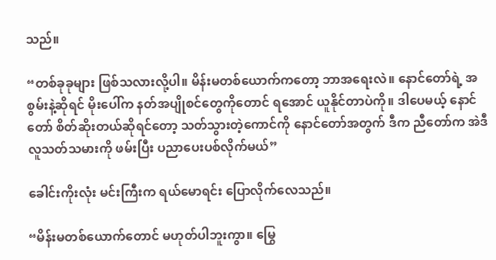သည်။

“တစ်ခုခုများ ဖြစ်သလားလို့ပါ။ မိန်းမတစ်ယောက်ကတော့ ဘာအရေးလဲ။ နောင်တော်ရဲ့ အစွမ်းနဲ့ဆိုရင် မိုးပေါ်က နတ်အပျိုစင်တွေကိုတောင် ရအောင် ယူနိုင်တာပဲကို။ ဒါပေမယ့် နောင်တော် စိတ်ဆိုးတယ်ဆိုရင်တော့ သတ်သွားတဲ့ကောင်ကို နောင်တော်အတွက် ဒီက ညီတော်က အဲဒီ လူသတ်သမားကို ဖမ်းပြီး ပညာပေးပစ်လိုက်မယ်”

ခေါင်းကိုးလုံး မင်းကြီးက ရယ်မောရင်း ပြောလိုက်လေသည်။

“မိန်းမတစ်ယောက်တောင် မဟုတ်ပါဘူးကွာ။ မြွေ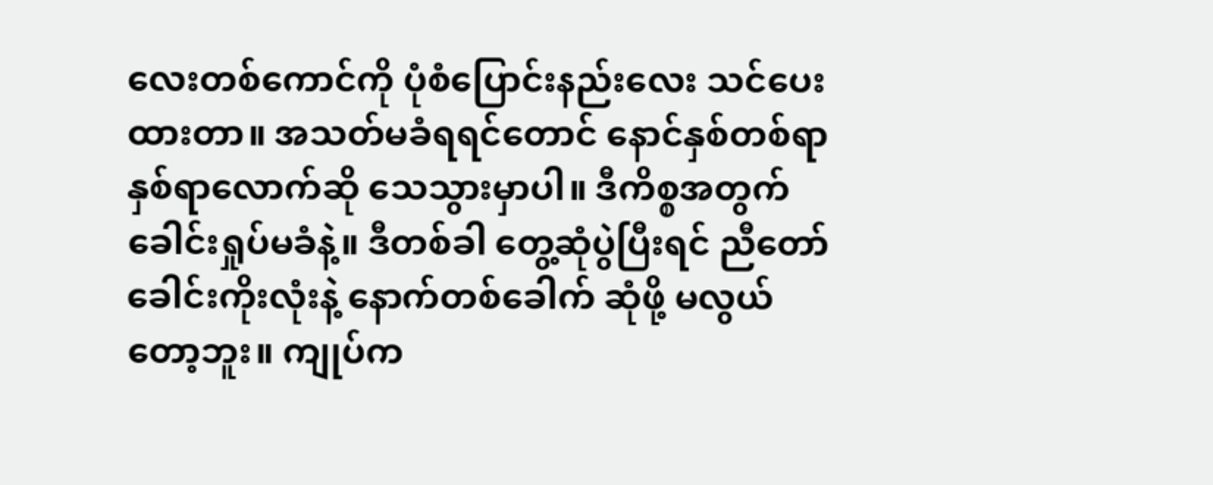လေးတစ်ကောင်ကို ပုံစံပြောင်းနည်းလေး သင်ပေးထားတာ။ အသတ်မခံရရင်တောင် နောင်နှစ်တစ်ရာ နှစ်ရာလောက်ဆို သေသွားမှာပါ။ ဒီကိစ္စအတွက် ခေါင်းရှုပ်မခံနဲ့။ ဒီတစ်ခါ တွေ့ဆုံပွဲပြီးရင် ညီတော် ခေါင်းကိုးလုံးနဲ့ နောက်တစ်ခေါက် ဆုံဖို့ မလွယ်တော့ဘူး။ ကျုပ်က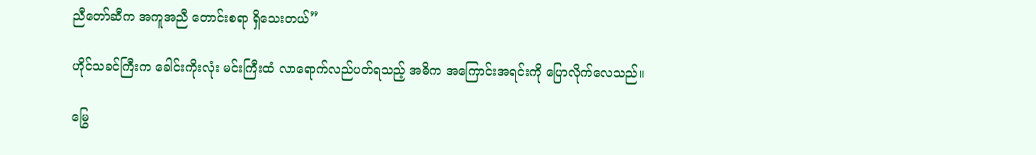ညီတော်ဆီက အကူအညီ တောင်းစရာ ရှိသေးတယ်”

ဟိုင်သခင်ကြီးက ခေါင်းကိုးလုံး မင်းကြီးထံ လာရောက်လည်ပတ်ရသည့် အဓိက အကြောင်းအရင်းကို ပြောလိုက်လေသည်။

မြွေ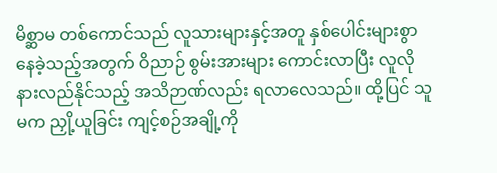မိစ္ဆာမ တစ်ကောင်သည် လူသားများနှင့်အတူ နှစ်ပေါင်းများစွာ နေခဲ့သည့်အတွက် ဝိညာဉ် စွမ်းအားများ ကောင်းလာပြီး လူလို နားလည်နိုင်သည့် အသိဉာဏ်လည်း ရလာလေသည်။ ထို့ပြင် သူမက ညှို့ယူခြင်း ကျင့်စဉ်အချို့ကို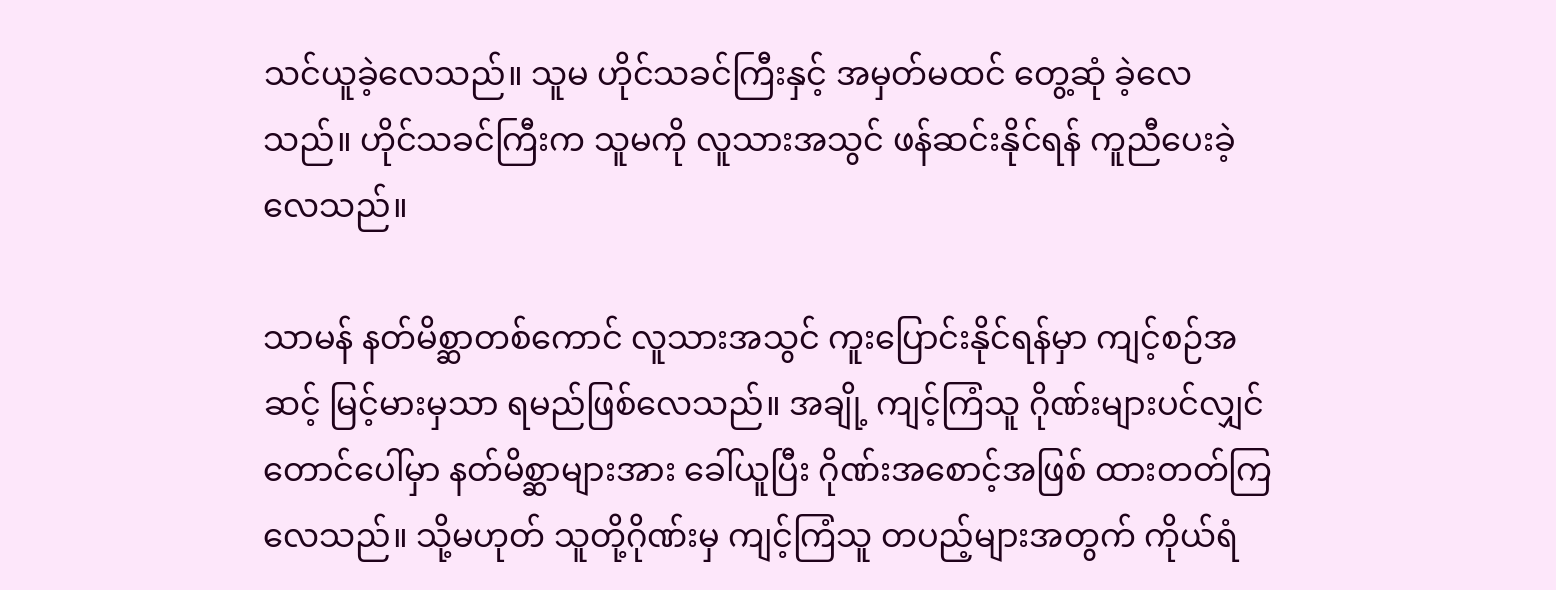သင်ယူခဲ့လေသည်။ သူမ ဟိုင်သခင်ကြီးနှင့် အမှတ်မထင် တွေ့ဆုံ ခဲ့လေသည်။ ဟိုင်သခင်ကြီးက သူမကို လူသားအသွင် ဖန်ဆင်းနိုင်ရန် ကူညီပေးခဲ့လေသည်။

သာမန် နတ်မိစ္ဆာတစ်ကောင် လူသားအသွင် ကူးပြောင်းနိုင်ရန်မှာ ကျင့်စဉ်အဆင့် မြင့်မားမှသာ ရမည်ဖြစ်လေသည်။ အချို့ ကျင့်ကြံသူ ဂိုဏ်းများပင်လျှင် တောင်ပေါ်မှာ နတ်မိစ္ဆာများအား ခေါ်ယူပြီး ဂိုဏ်းအစောင့်အဖြစ် ထားတတ်ကြလေသည်။ သို့မဟုတ် သူတို့ဂိုဏ်းမှ ကျင့်ကြံသူ တပည့်များအတွက် ကိုယ်ရံ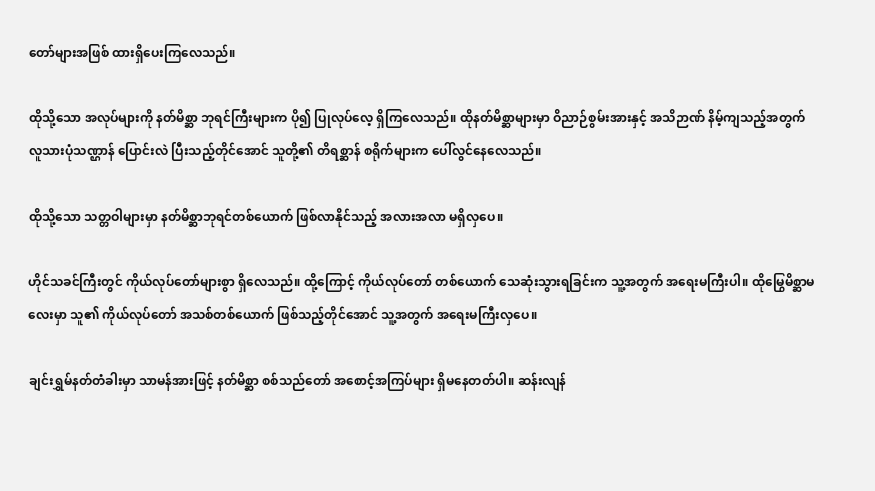တော်များအဖြစ် ထားရှိပေးကြလေသည်။

ထိုသို့သော အလုပ်များကို နတ်မိစ္ဆာ ဘုရင်ကြီးများက ပို၍ ပြုလုပ်လေ့ ရှိကြလေသည်။ ထိုနတ်မိစ္ဆာများမှာ ဝိညာဉ်စွမ်းအားနှင့် အသိဉာဏ် နိမ့်ကျသည့်အတွက် လူသားပုံသဏ္ဌာန် ပြောင်းလဲ ပြီးသည့်တိုင်အောင် သူတို့၏ တိရစ္ဆာန် စရိုက်များက ပေါ်လွင်နေလေသည်။

ထိုသို့သော သတ္တဝါများမှာ နတ်မိစ္ဆာဘုရင်တစ်ယောက် ဖြစ်လာနိုင်သည့် အလားအလာ မရှိလှပေ။

ဟိုင်သခင်ကြီးတွင် ကိုယ်လုပ်တော်များစွာ ရှိလေသည်။ ထို့ကြောင့် ကိုယ်လုပ်တော် တစ်ယောက် သေဆုံးသွားရခြင်းက သူ့အတွက် အရေးမကြီးပါ။ ထိုမြွေမိစ္ဆာမလေးမှာ သူ၏ ကိုယ်လုပ်တော် အသစ်တစ်ယောက် ဖြစ်သည့်တိုင်အောင် သူ့အတွက် အရေးမကြီးလှပေ။

ချင်းရွှမ်နတ်တံခါးမှာ သာမန်အားဖြင့် နတ်မိစ္ဆာ စစ်သည်တော် အစောင့်အကြပ်များ ရှိမနေတတ်ပါ။ ဆန်းလျန်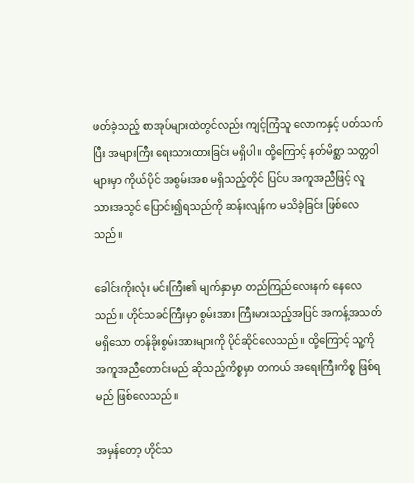ဖတ်ခဲ့သည့် စာအုပ်များထဲတွင်လည်း ကျင့်ကြံသူ လောကနှင့် ပတ်သက်ပြီး အများကြီး ရေးသားထားခြင်း မရှိပါ။ ထို့ကြောင့် နတ်မိစ္ဆာ သတ္တဝါများမှာ ကိုယ်ပိုင် အစွမ်းအစ မရှိသည့်တိုင် ပြင်ပ အကူအညီဖြင့် လူသားအသွင် ပြောင်း၍ရသည်ကို ဆန်းလျန်က မသိခဲ့ခြင်း ဖြစ်လေသည်။

ခေါင်းကိုးလုံး မင်းကြီး၏ မျက်နှာမှာ တည်ကြည်လေးနက် နေလေသည်။ ဟိုင်သခင်ကြီးမှာ စွမ်းအား ကြီးမားသည့်အပြင် အကန့်အသတ်မရှိသော တန်ခိုးစွမ်းအားများကို ပိုင်ဆိုင်လေသည်။ ထို့ကြောင့် သူ့ကို အကူအညီတောင်းမည် ဆိုသည့်ကိစ္စမှာ တကယ် အရေးကြီးကိစ္စ ဖြစ်ရမည် ဖြစ်လေသည်။

အမှန်တော့ ဟိုင်သ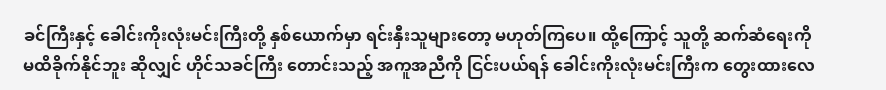ခင်ကြီးနှင့် ခေါင်းကိုးလုံးမင်းကြီးတို့ နှစ်ယောက်မှာ ရင်းနှီးသူများတော့ မဟုတ်ကြပေ။ ထို့ကြောင့် သူတို့ ဆက်ဆံရေးကို မထိခိုက်နိုင်ဘူး ဆိုလျှင် ဟိုင်သခင်ကြီး တောင်းသည့် အကူအညီကို ငြင်းပယ်ရန် ခေါင်းကိုးလုံးမင်းကြီးက တွေးထားလေ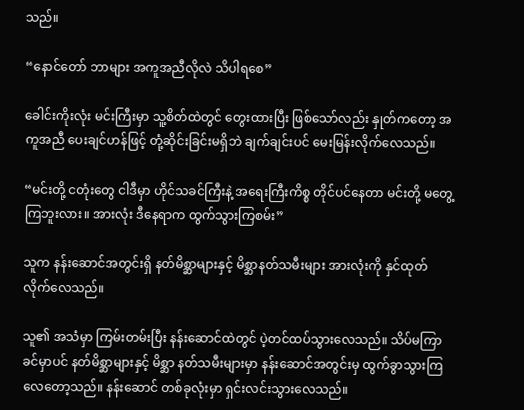သည်။

“နောင်တော် ဘာများ အကူအညီလိုလဲ သိပါရစေ”

ခေါင်းကိုးလုံး မင်းကြီးမှာ သူ့စိတ်ထဲတွင် တွေးထားပြီး ဖြစ်သော်လည်း နှုတ်ကတော့ အကူအညီ ပေးချင်ဟန်ဖြင့် တုံ့ဆိုင်းခြင်းမရှိဘဲ ချက်ချင်းပင် မေးမြန်းလိုက်လေသည်။

“မင်းတို့ ငတုံးတွေ ငါဒီမှာ ဟိုင်သခင်ကြီးနဲ့ အရေးကြီးကိစ္စ တိုင်ပင်နေတာ မင်းတို့ မတွေ့ကြဘူးလား။ အားလုံး ဒီနေရာက ထွက်သွားကြစမ်း”

သူက နန်းဆောင်အတွင်းရှိ နတ်မိစ္ဆာများနှင့် မိစ္ဆာနတ်သမီးများ အားလုံးကို နှင်ထုတ် လိုက်လေသည်။

သူ၏ အသံမှာ ကြမ်းတမ်းပြီး နန်းဆောင်ထဲတွင် ပဲ့တင်ထပ်သွားလေသည်။ သိပ်မကြာခင်မှာပင် နတ်မိစ္ဆာများနှင့် မိစ္ဆာ နတ်သမီးများမှာ နန်းဆောင်အတွင်းမှ ထွက်ခွာသွားကြ လေတော့သည်။ နန်းဆောင် တစ်ခုလုံးမှာ ရှင်းလင်းသွားလေသည်။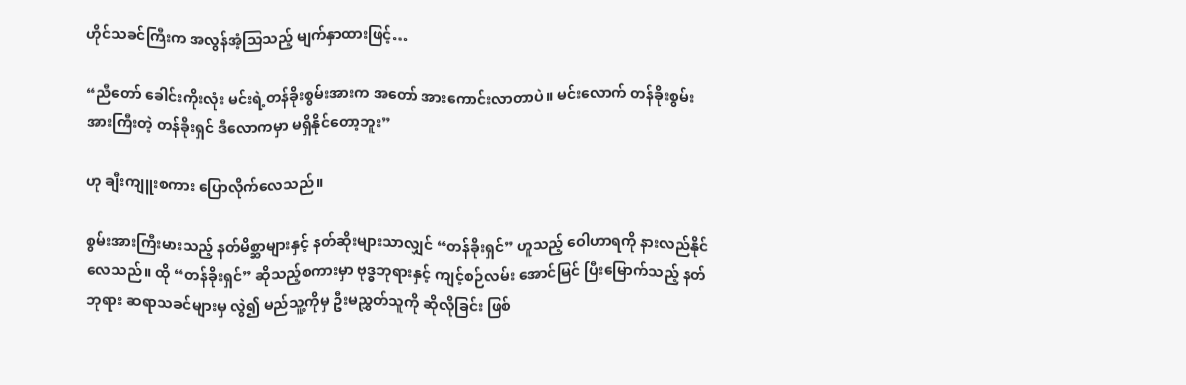ဟိုင်သခင်ကြီးက အလွန်အံ့သြသည့် မျက်နှာထားဖြင့်…

“ညီတော် ခေါင်းကိုးလုံး မင်းရဲ့တန်ခိုးစွမ်းအားက အတော် အားကောင်းလာတာပဲ။ မင်းလောက် တန်ခိုးစွမ်းအားကြီးတဲ့ တန်ခိုးရှင် ဒီလောကမှာ မရှိနိုင်တော့ဘူး”

ဟု ချီးကျူးစကား ပြောလိုက်လေသည်။

စွမ်းအားကြီးမားသည့် နတ်မိစ္ဆာများနှင့် နတ်ဆိုးများသာလျှင် “တန်ခိုးရှင်” ဟူသည့် ဝေါဟာရကို နားလည်နိုင်လေသည်။ ထို “တန်ခိုးရှင်” ဆိုသည့်စကားမှာ ဗုဒ္ဓဘုရားနှင့် ကျင့်စဉ်လမ်း အောင်မြင် ပြီးမြောက်သည့် နတ်ဘုရား ဆရာသခင်များမှ လွဲ၍ မည်သူ့ကိုမှ ဦးမညွှတ်သူကို ဆိုလိုခြင်း ဖြစ်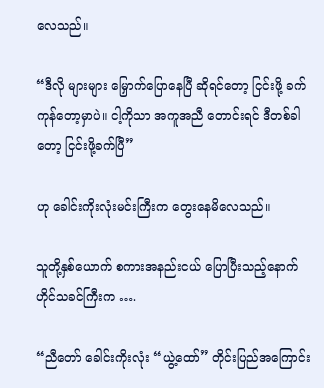လေသည်။

“ဒီလို များများ မြှောက်ပြောနေပြီ ဆိုရင်တော့ ငြင်းဖို့ ခက်ကုန်တော့မှာပဲ။ ငါ့ကိုသာ အကူအညီ တောင်းရင် ဒီတစ်ခါတော့ ငြင်းဖို့ခက်ပြီ”

ဟု ခေါင်းကိုးလုံးမင်းကြီးက တွေးနေမိလေသည်။

သူတို့နှစ်ယောက် စကားအနည်းငယ် ပြောပြီးသည့်နောက် ဟိုင်သခင်ကြီးက ….

“ညီတော် ခေါင်းကိုးလုံး “ယွဲ့ထော်” တိုင်းပြည်အကြောင်း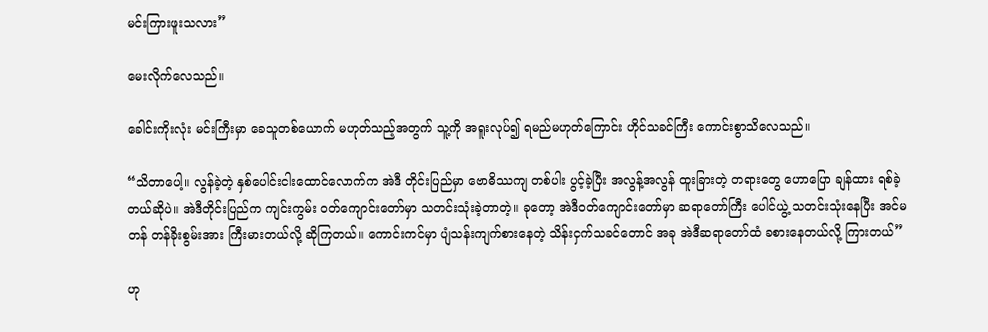မင်းကြားဖူးသလား”

မေးလိုက်လေသည်။

ခေါင်းကိုးလုံး မင်းကြီးမှာ ခေသူတစ်ယောက် မဟုတ်သည့်အတွက် သူ့ကို အရူးလုပ်၍ ရမည်မဟုတ်ကြောင်း ဟိုင်သခင်ကြီး ကောင်းစွာသိလေသည်။

“သိတာပေါ့။ လွန်ခဲ့တဲ့ နှစ်ပေါင်းငါးထောင်လောက်က အဲဒီ တိုင်းပြည်မှာ ဗောဓိဿကျ တစ်ပါး ပွင့်ခဲ့ပြီး အလွန့်အလွန် ထူးခြားတဲ့ တရားတွေ ဟောပြော ချန်ထား ရစ်ခဲ့တယ်ဆိုပဲ။ အဲဒီတိုင်းပြည်က ကျင်းကွမ်း ဝတ်ကျောင်းတော်မှာ သတင်းသုံးခဲ့တာတဲ့။ ခုတော့ အဲဒီဝတ်ကျောင်းတော်မှာ ဆရာတော်ကြီး ပေါင်ယွဲ့ သတင်းသုံးနေပြီး အင်မတန် တန်ခိုးစွမ်းအား ကြီးမားတယ်လို့ ဆိုကြတယ်။ ကောင်းကင်မှာ ပျံသန်းကျက်စားနေတဲ့ သိန်းငှက်သခင်တောင် အခု အဲဒီဆရာတော်ထံ ခစားနေတယ်လို့ ကြားတယ်”

ဟု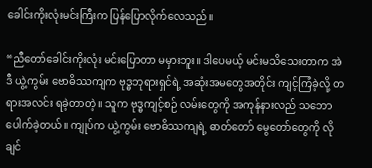ခေါင်းကိုးလုံးမင်းကြီးက ပြန်ပြောလိုက်လေသည်။

“ညီတော်ခေါင်းကိုးလုံး မင်းပြောတာ မမှားဘူး။ ဒါပေမယ့် မင်းမသိသေးတာက အဲဒီ ယွဲ့ကွမ်း ဗောဓိဿကျက ဗုဒ္ဓဘုရားရှင်ရဲ့ အဆုံးအမတွေအတိုင်း ကျင့်ကြံခဲ့လို့ တရားအလင်း ရခဲ့တာတဲ့။ သူက ဗုဒ္ဓကျင့်စဉ် လမ်းတွေကို အကုန်နားလည် သဘောပေါက်ခဲ့တယ်။ ကျုပ်က ယွဲ့ကွမ်း ဗောဓိဿကျရဲ့ ဓာတ်တော် မွေတော်တွေကို လိုချင်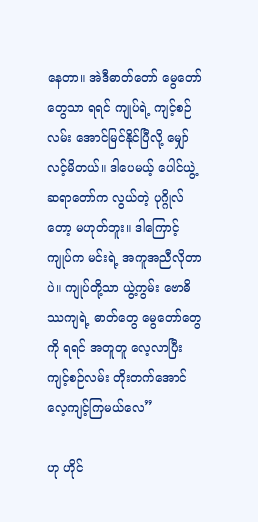နေတာ။ အဲဒီဓာတ်တော် မွေတော်တွေသာ ရရင် ကျုပ်ရဲ့ ကျင့်စဉ်လမ်း အောင်မြင်နိုင်ပြီလို့ မျှော်လင့်မိတယ်။ ဒါပေမယ့် ပေါင်ယွဲ့ ဆရာတော်က လွယ်တဲ့ ပုဂ္ဂိုလ်တော့ မဟုတ်ဘူး။ ဒါကြောင့် ကျုပ်က မင်းရဲ့ အကူအညီလိုတာပဲ။ ကျုပ်တို့သာ ယွဲ့ကွမ်း ဗောဓိဿကျရဲ့ ဓာတ်တွေ မွေတော်တွေကို ရရင် အတူတူ လေ့လာပြီး ကျင့်စဉ်လမ်း တိုးတက်အောင် လေ့ကျင့်ကြမယ်လေ”

ဟု ဟိုင်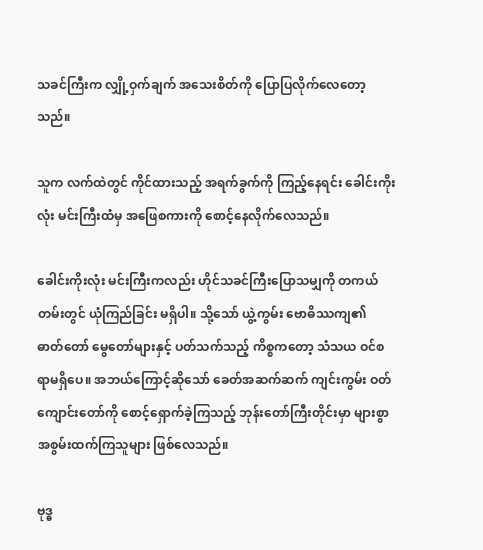သခင်ကြီးက လျှို့ဝှက်ချက် အသေးစိတ်ကို ပြောပြလိုက်လေတော့သည်။

သူက လက်ထဲတွင် ကိုင်ထားသည့် အရက်ခွက်ကို ကြည့်နေရင်း ခေါင်းကိုးလုံး မင်းကြီးထံမှ အဖြေစကားကို စောင့်နေလိုက်လေသည်။

ခေါင်းကိုးလုံး မင်းကြီးကလည်း ဟိုင်သခင်ကြီးပြောသမျှကို တကယ်တမ်းတွင် ယုံကြည်ခြင်း မရှိပါ။ သို့သော် ယွဲ့ကွမ်း ဗောဓိဿကျ၏ ဓာတ်တော် မွေတော်များနှင့် ပတ်သက်သည့် ကိစ္စကတော့ သံသယ ဝင်စရာမရှိပေ။ အဘယ်ကြောင့်ဆိုသော် ခေတ်အဆက်ဆက် ကျင်းကွမ်း ဝတ်ကျောင်းတော်ကို စောင့်ရှောက်ခဲ့ကြသည့် ဘုန်းတော်ကြီးတိုင်းမှာ များစွာ အစွမ်းထက်ကြသူများ ဖြစ်လေသည်။

ဗုဒ္ဓ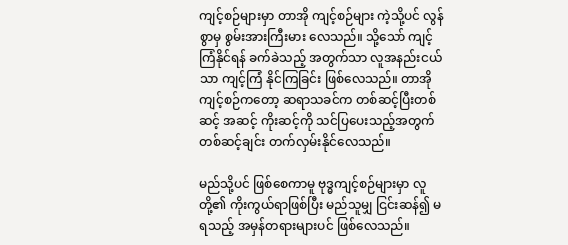ကျင့်စဉ်များမှာ တာအို ကျင့်စဉ်များ ကဲ့သို့ပင် လွန်စွာမှ စွမ်းအားကြီးမား လေသည်။ သို့သော် ကျင့်ကြံနိုင်ရန် ခက်ခဲသည့် အတွက်သာ လူအနည်းငယ်သာ ကျင့်ကြံ နိုင်ကြခြင်း ဖြစ်လေသည်။ တာအို ကျင့်စဉ်ကတော့ ဆရာသခင်က တစ်ဆင့်ပြီးတစ်ဆင့် အဆင့် ကိုးဆင့်ကို သင်ပြပေးသည့်အတွက် တစ်ဆင့်ချင်း တက်လှမ်းနိုင်လေသည်။

မည်သို့ပင် ဖြစ်စေကာမူ ဗုဒ္ဓကျင့်စဉ်များမှာ လူတို့၏ ကိုးကွယ်ရာဖြစ်ပြီး မည်သူမျှ ငြင်းဆန်၍ မရသည့် အမှန်တရားများပင် ဖြစ်လေသည်။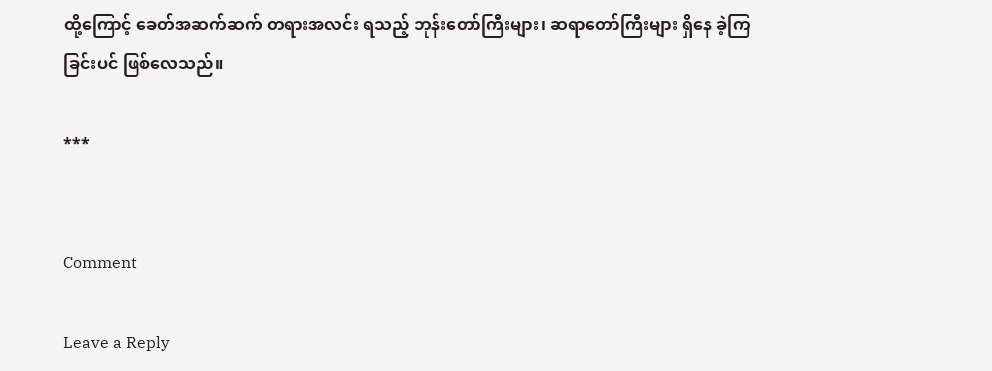ထို့ကြောင့် ခေတ်အဆက်ဆက် တရားအလင်း ရသည့် ဘုန်းတော်ကြီးများ၊ ဆရာတော်ကြီးများ ရှိနေ ခဲ့ကြခြင်းပင် ဖြစ်လေသည်။

***


Comment

Leave a Reply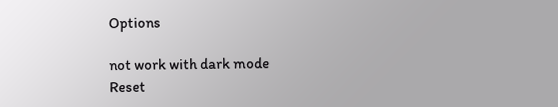Options

not work with dark mode
Reset